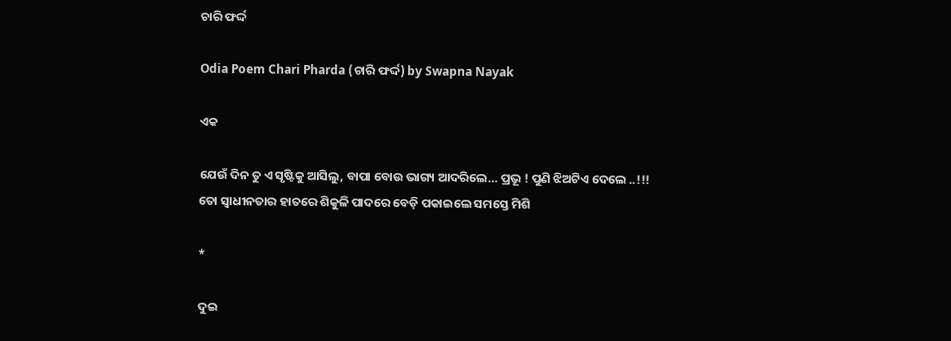ଚାରି ଫର୍ଦ୍ଦ

Odia Poem Chari Pharda (ଚାରି ଫର୍ଦ୍ଦ) by Swapna Nayak

ଏକ

ଯେଉଁ ଦିନ ତୁ ଏ ସୃଷ୍ଟିକୁ ଆସିଲୁ, ବାପା ବୋଉ ଭାଗ୍ୟ ଆଦରିଲେ… ପ୍ରଭୂ ! ପୁଣି ଝିଅଟିଏ ଦେଲେ ..!!!
ତୋ ସ୍ୱାଧୀନତାର ହାତରେ ଶିକୁଳି ପାଦରେ ବେଡ଼ି ପକାଇଲେ ସମସ୍ତେ ମିଶି

*

ଦୁଇ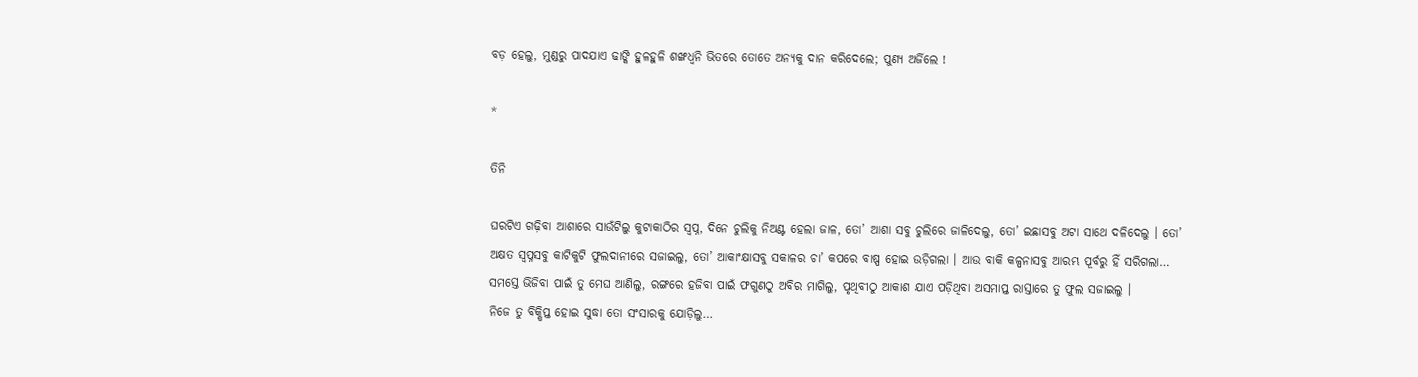ବଡ଼ ହେଲୁ, ମୁଣ୍ଡରୁ ପାଦଯାଏ ଢାଙ୍କି ହୁଳହୁଳି ଶଙ୍ଖଧ୍ଵନି ଭିତରେ ତୋତେ ଅନ୍ୟକୁ ଦାନ କରିଦେଲେ; ପୁଣ୍ୟ ଅର୍ଜିଲେ !

*

ତିନି

ଘରଟିଏ ଗଢ଼ିବା ଆଶାରେ ସାଉଁଟିଲୁ କୁଟାକାଠିର ସ୍ୱପ୍ନ, ଦିନେ ଚୁଲିକୁ ନିଅଣ୍ଟ ହେଲା ଜାଳ, ତୋ’ ଆଶା ସବୁ ଚୁଲିରେ ଜାଳିଦେଲୁ, ତୋ’ ଇଛାସବୁ ଅଟା ସାଥେ ଦଳିଦେଲୁ । ତୋ’ ଅକ୍ଷତ ସ୍ୱପ୍ନସବୁ କାଟିକୁଟି ଫୁଲଦାନୀରେ ସଜାଇଲୁ, ତୋ’ ଆକାଂକ୍ଷାସବୁ ସକାଳର ଚା’ କପରେ ବାଷ୍ପ ହୋଇ ଉଡ଼ିଗଲା । ଆଉ ବାକି କଳ୍ପନାସବୁ ଆରମ୍ଭ ପୂର୍ବରୁ ହିଁ ସରିଗଲା…
ସମସ୍ତେ ଭିଜିବା ପାଇଁ ତୁ ମେଘ ଆଣିଲୁ, ରଙ୍ଗରେ ହଜିବା ପାଇଁ ଫଗୁଣଠୁ ଅବିର ମାଗିଲୁ, ପୃଥିବୀଠୁ ଆକାଶ ଯାଏ ପଡ଼ିଥିବା ଅସମାପ୍ତ ରାସ୍ତାରେ ତୁ ଫୁଲ ସଜାଇଲୁ ।
ନିଜେ ତୁ ବିକ୍ଷିପ୍ତ ହୋଇ ସୁଦ୍ଧା ତୋ ସଂସାରକୁ ଯୋଡ଼ିଲୁ…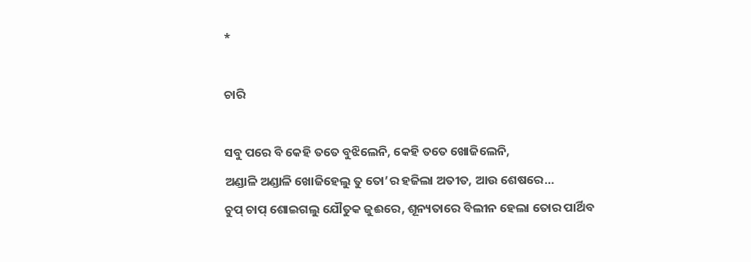*

ଚାରି

ସବୁ ପରେ ବି କେହି ତତେ ବୁଝିଲେନି, କେହି ତତେ ଖୋଜିଲେନି,
ଅଣ୍ଡାଳି ଅଣ୍ଡାଳି ଖୋଜିହେଲୁ ତୁ ତୋ’ର ହଜିଲା ଅତୀତ, ଆଉ ଶେଷରେ…
ଚୁପ୍ ଚାପ୍ ଶୋଇଗଲୁ ଯୌତୁକ ଜୁଈରେ, ଶୂନ୍ୟତାରେ ବିଲୀନ ହେଲା ତୋର ପାର୍ଥିବ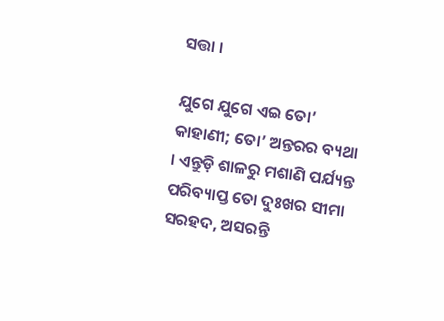ସତ୍ତା ।

ଯୁଗେ ଯୁଗେ ଏଇ ତୋ’ କାହାଣୀ; ତୋ’ ଅନ୍ତରର ବ୍ୟଥା । ଏନ୍ତୁଡ଼ି ଶାଳରୁ ମଶାଣି ପର୍ଯ୍ୟନ୍ତ ପରିବ୍ୟାପ୍ତ ତୋ ଦୁଃଖର ସୀମା ସରହଦ, ଅସରନ୍ତି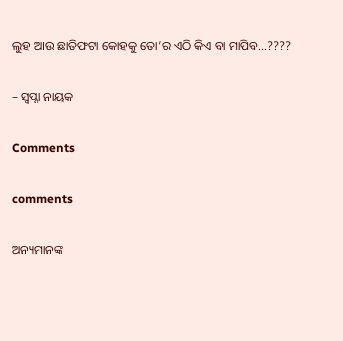ଲୁହ ଆଉ ଛାତିଫଟା କୋହକୁ ତୋ’ର ଏଠି କିଏ ବା ମାପିବ…????

– ସ୍ୱପ୍ନା ନାୟକ

Comments

comments

ଅନ୍ୟମାନଙ୍କ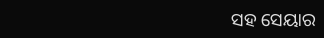ସହ ସେୟାର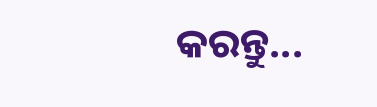କରନ୍ତୁ...